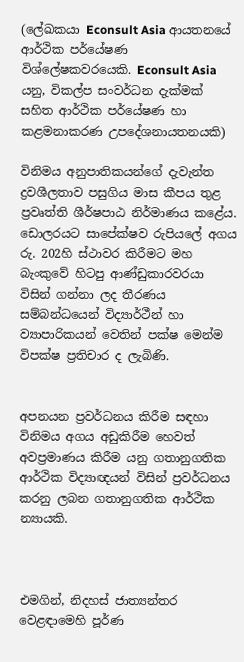(ලේඛකයා Econsult Asia ආයතනයේ ආර්ථික පර්යේෂණ විශ්ලේෂකවරයෙකි. Econsult Asia යනු, විකල්ප සංවර්ධන දැක්මක් සහිත ආර්ථික පර්යේෂණ හා කළමනාකරණ උපදේශනායතනයකි)

විනිමය අනුපාතිකයන්ගේ දැවැන්ත ද්‍රවශීලතාව පසුගිය මාස කීපය තුළ ප්‍රවෘත්ති ශීර්ෂපාඨ නිර්මාණය කළේය. ඩොලරයට සාපේක්ෂව රුපියලේ අගය රු. 202හි ස්ථාවර කිරීමට මහ බැංකුවේ හිටපු ආණ්ඩුකාරවරයා විසින් ගන්නා ලද තීරණය සම්බන්ධයෙන් විද්‍යාර්ථීන් හා ව්‍යාපාරිකයන් වෙතින් පක්ෂ මෙන්ම විපක්ෂ ප්‍රතිචාර ද ලැබිණි.


අපනයන ප්‍රවර්ධනය කිරීම සඳහා විනිමය අගය අඩුකිරීම හෙවත් අවප්‍රමාණය කිරීම යනු ගතානුගතික ආර්ථික විද්‍යාඥයන් විසින් ප්‍රවර්ධනය කරනු ලබන ගතානුගතික ආර්ථික න්‍යායකි.



එමගින්, නිදහස් ජාත්‍යන්තර වෙළඳාමෙහි පූර්ණ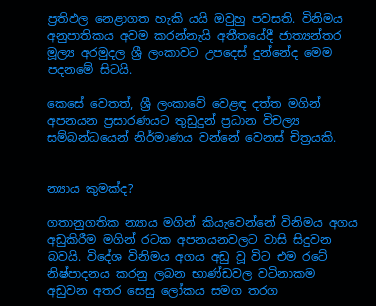ප්‍රතිඵල නෙළාගත හැකි යයි ඔවුහු පවසති. විනිමය අනුපාතිකය අවම කරන්නැයි අතීතයේදී ජාත්‍යන්තර මූල්‍ය අරමුදල ශ්‍රී ලංකාවට උපදෙස් දුන්නේද මෙම පදනමේ සිටයි.

කෙසේ වෙතත්, ශ්‍රී ලංකාවේ වෙළඳ දත්ත මගින් අපනයන ප්‍රසාරණයට තුඩුදුන් ප්‍රධාන විචල්‍ය සම්බන්ධයෙන් නිර්මාණය වන්නේ වෙනස් චිත්‍රයකි.


න්‍යාය කුමක්ද?

ගතානුගතික න්‍යාය මගින් කියැවෙන්නේ විනිමය අගය අඩුකිරීම මගින් රටක අපනයනවලට වාසි සිදුවන බවයි. විදේශ විනිමය අගය අඩු වූ විට එම රටේ නිෂ්පාදනය කරනු ලබන භාණ්ඩවල වටිනාකම අඩුවන අතර සෙසු ලෝකය සමග තරග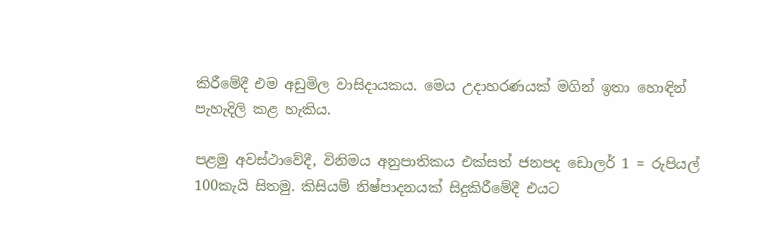කිරීමේදී එම අඩුමිල වාසිදායකය. මෙය උදාහරණයක් මගින් ඉතා හොඳින් පැහැදිලි කළ හැකිය.

පළමු අවස්ථාවේදී, විනිමය අනුපාතිකය එක්සත් ජනපද ඩොලර් 1 = රුපියල් 100කැයි සිතමු. කිසියම් නිෂ්පාදනයක් සිදුකිරීමේදී එයට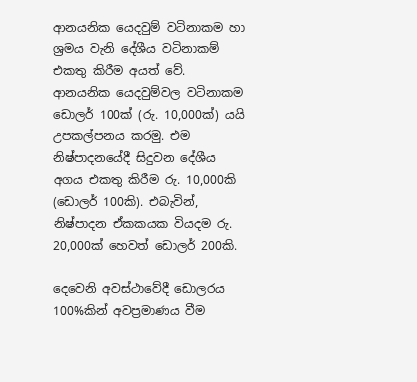ආනයනික යෙදවුම් වටිනාකම හා ශ්‍රමය වැනි දේශීය වටිනාකම් එකතු කිරීම අයත් වේ. ආනයනික යෙදවුම්වල වටිනාකම ඩොලර් 100ක් (රු. 10,000ක්) යයි උපකල්පනය කරමු. එම නිෂ්පාදනයේදී සිදුවන දේශීය අගය එකතු කිරීම රු. 10,000කි (ඩොලර් 100කි). එබැවින්, නිෂ්පාදන ඒකකයක වියදම රු. 20,000ක් හෙවත් ඩොලර් 200කි.

දෙවෙනි අවස්ථාවේදී ඩොලරය 100%කින් අවප්‍රමාණය වීම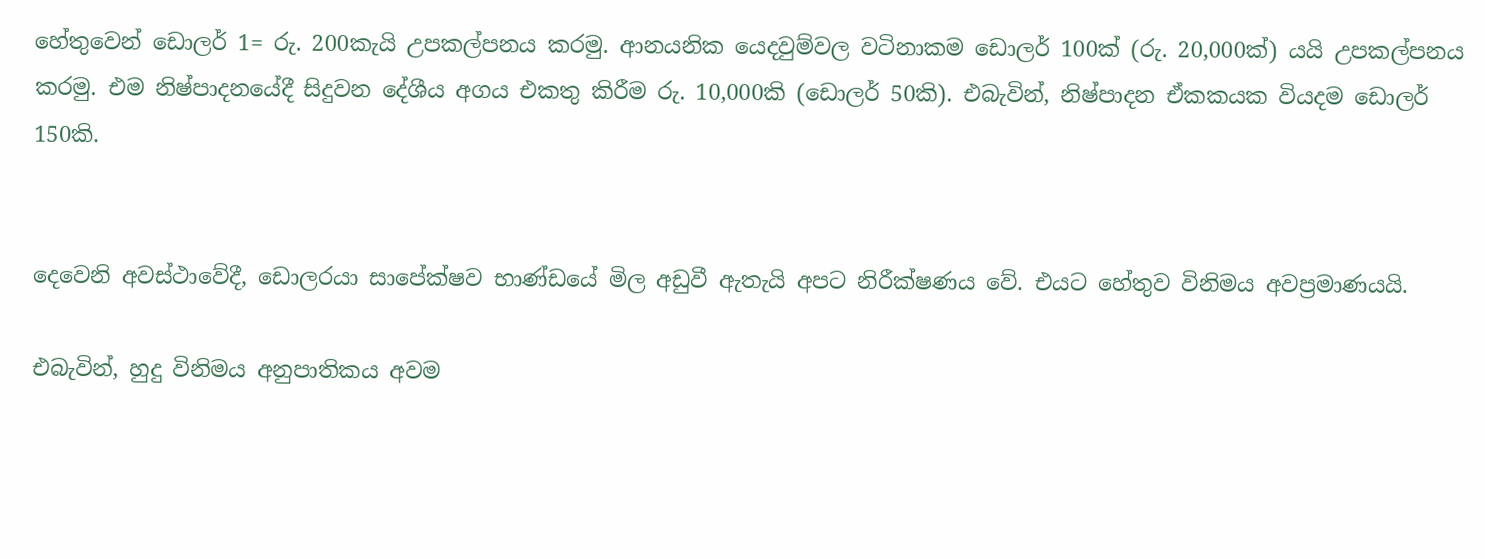හේතුවෙන් ඩොලර් 1= රු. 200කැයි උපකල්පනය කරමු. ආනයනික යෙදවුම්වල වටිනාකම ඩොලර් 100ක් (රු. 20,000ක්) යයි උපකල්පනය කරමු. එම නිෂ්පාදනයේදී සිදුවන දේශීය අගය එකතු කිරීම රු. 10,000කි (ඩොලර් 50කි). එබැවින්, නිෂ්පාදන ඒකකයක වියදම ඩොලර් 150කි.


දෙවෙනි අවස්ථාවේදී, ඩොලරයා සාපේක්ෂව භාණ්ඩයේ මිල අඩුවී ඇතැයි අපට නිරීක්ෂණය වේ. එයට හේතුව විනිමය අවප්‍රමාණයයි.

එබැවින්, හුදු විනිමය අනුපාතිකය අවම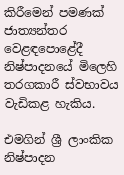කිරීමෙන් පමණක් ජාත්‍යන්තර වෙළඳපොළේදී නිෂ්පාදනයේ මිලෙහි තරගකාරී ස්වභාවය වැඩිකළ හැකිය.

එමගින් ශ්‍රී ලාංකික නිෂ්පාදන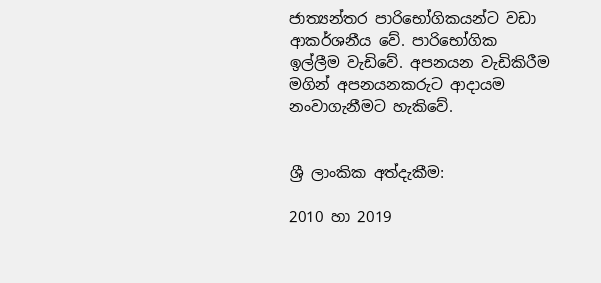ජාත්‍යන්තර පාරිභෝගිකයන්ට වඩා ආකර්ශනීය වේ. පාරිභෝගික ඉල්ලීම වැඩිවේ. අපනයන වැඩිකිරීම මගින් අපනයනකරුට ආදායම නංවාගැනීමට හැකිවේ.


ශ්‍රී ලාංකික අත්දැකීම:

2010 හා 2019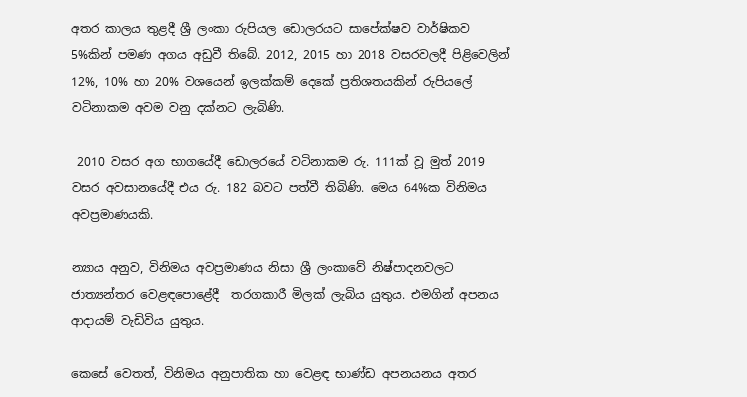අතර කාලය තුළදී ශ්‍රී ලංකා රුපියල ඩොලරයට සාපේක්ෂව වාර්ෂිකව 5%කින් පමණ අගය අඩුවී තිබේ. 2012, 2015 හා 2018 වසරවලදී පිළිවෙලින් 12%, 10% හා 20% වශයෙන් ඉලක්කම් දෙකේ ප්‍රතිශතයකින් රුපියලේ වටිනාකම අවම වනු දක්නට ලැබිණි.

 2010 වසර අග භාගයේදී ඩොලරයේ වටිනාකම රු. 111ක් වූ මුත් 2019 වසර අවසානයේදී එය රු. 182 බවට පත්වී තිබිණි. මෙය 64%ක විනිමය අවප්‍රමාණයකි.

න්‍යාය අනුව, විනිමය අවප්‍රමාණය නිසා ශ්‍රී ලංකාවේ නිෂ්පාදනවලට ජාත්‍යන්තර වෙළඳපොළේදී  තරගකාරී මිලක් ලැබිය යුතුය. එමගින් අපනය ආදායම් වැඩිවිය යුතුය.

කෙසේ වෙතත්, විනිමය අනුපාතික හා වෙළඳ භාණ්ඩ අපනයනය අතර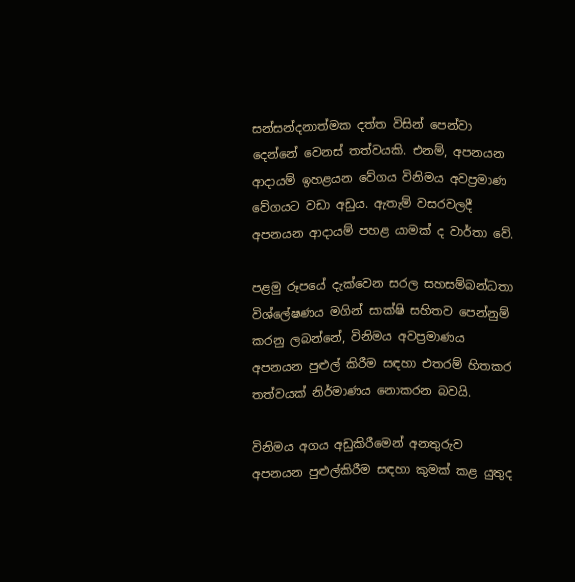සන්සන්දනාත්මක දත්ත විසින් පෙන්වා දෙන්නේ වෙනස් තත්වයකි. එනම්, අපනයන ආදායම් ඉහළයන වේගය විනිමය අවප්‍රමාණ වේගයට වඩා අඩුය. ඇතැම් වසරවලදී අපනයන ආදායම් පහළ යාමක් ද වාර්තා වේ.

පළමු රූපයේ දැක්වෙන සරල සහසම්බන්ධතා විශ්ලේෂණය මගින් සාක්ෂි සහිතව පෙන්නුම් කරනු ලබන්නේ, විනිමය අවප්‍රමාණය අපනයන පුළුල් කිරීම සඳහා එතරම් හිතකර තත්වයක් නිර්මාණය නොකරන බවයි.

විනිමය අගය අඩුකිරීමෙන් අනතුරුව අපනයන පුළුල්කිරීම සඳහා කුමක් කළ යුතුද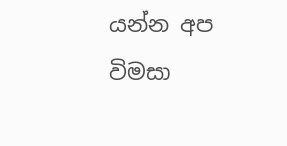යන්න අප විමසා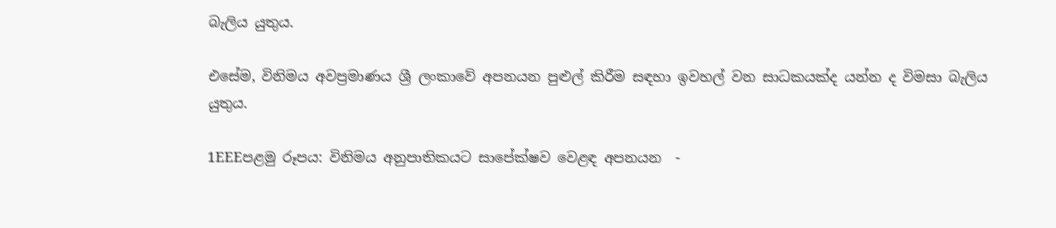බැලිය යුතුය.

එසේම, විනිමය අවප්‍රමාණය ශ්‍රී ලංකාවේ අපනයන පුළුල් කිරීම සඳහා ඉවහල් වන සාධකයක්ද යන්න ද විමසා බැලිය යුතුය.

1EEEපළමු රූපය: විනිමය අනුපාතිකයට සාපේක්ෂව වෙළඳ අපනයන  -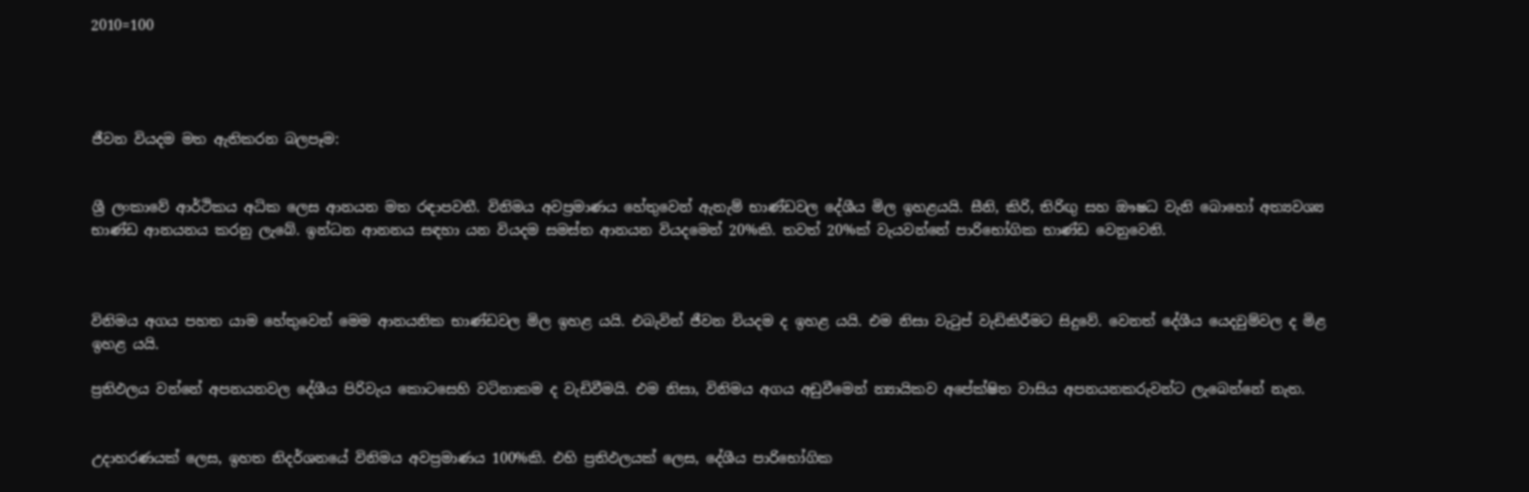2010=100




ජීවන වියදම මත ඇතිකරන බලපෑම:


ශ්‍රී ලංකාවේ ආර්ථිකය අධික ලෙස ආනයන මත රඳාපවතී. විනිමය අවප්‍රමාණය හේතුවෙන් ඇතැම් භාණ්ඩවල දේශීය මිල ඉහළයයි. සීනි, කිරි, තිරිඟු සහ ඖෂධ වැනි බොහෝ අත්‍යවශ්‍ය භාණ්ඩ ආනයනය කරනු ලැබේ. ඉන්ධන ආනනය සඳහා යන වියදම සමස්ත ආනයන වියදමෙන් 20%කි. තවත් 20%ක් වැයවන්නේ පාරිභෝගික භාණ්ඩ වෙනුවෙනි.



විනිමය අගය පහත යාම හේතුවෙන් මෙම ආනයනික භාණ්ඩවල මිල ඉහළ යයි. එබැවින් ජීවන වියදම ද ඉහළ යයි. එම නිසා වැටුප් වැඩිකිරීමට සිදුවේ. වෙනත් දේශීය යෙදවුම්වල ද මිළ ඉහළ යයි.

ප්‍රතිඵලය වන්නේ අපනයනවල දේශීය පිරිවැය කොටසෙහි වටිනාකම ද වැඩිවීමයි. එම නිසා, විනිමය අගය අඩුවීමෙන් න්‍යායිකව අපේක්ෂිත වාසිය අපනයනකරුවන්ට ලැබෙන්නේ නැත.


උදාහරණයක් ලෙස, ඉහත නිදර්ශනයේ විනිමය අවප්‍රමාණය 100%කි. එහි ප්‍රතිඵලයක් ලෙස, දේශීය පාරිභෝගික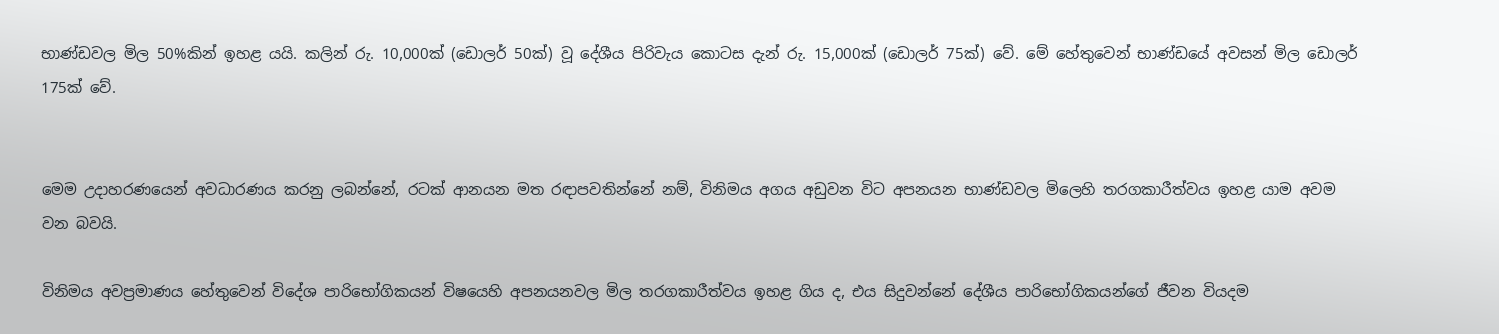භාණ්ඩවල මිල 50%කින් ඉහළ යයි. කලින් රු. 10,000ක් (ඩොලර් 50ක්) වූ දේශීය පිරිවැය කොටස දැන් රු. 15,000ක් (ඩොලර් 75ක්) වේ. මේ හේතුවෙන් භාණ්ඩයේ අවසන් මිල ඩොලර් 175ක් වේ.


මෙම උදාහරණයෙන් අවධාරණය කරනු ලබන්නේ, රටක් ආනයන මත රඳාපවතින්නේ නම්, විනිමය අගය අඩුවන විට අපනයන භාණ්ඩවල මිලෙහි තරගකාරීත්වය ඉහළ යාම අවම වන බවයි.

විනිමය අවප්‍රමාණය හේතුවෙන් විදේශ පාරිභෝගිකයන් විෂයෙහි අපනයනවල මිල තරගකාරීත්වය ඉහළ ගිය ද, එය සිදුවන්නේ දේශීය පාරිභෝගිකයන්ගේ ජීවන වියදම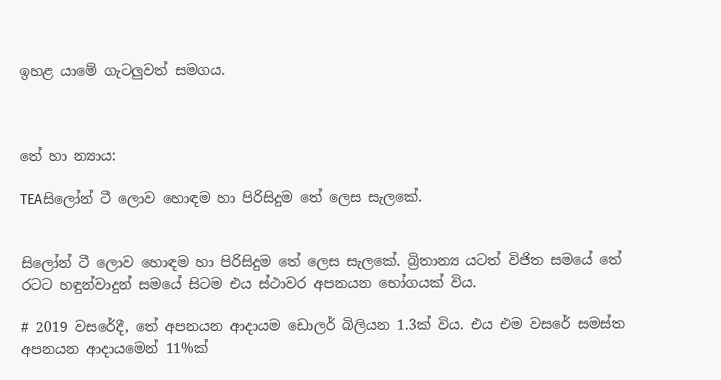ඉහළ යාමේ ගැටලුවත් සමගය.



තේ හා න්‍යාය:

TEAසිලෝන් ටී ලොව හොඳම හා පිරිසිදුම තේ ලෙස සැලකේ.


සිලෝන් ටී ලොව හොඳම හා පිරිසිදුම තේ ලෙස සැලකේ. බ්‍රිතාන්‍ය යටත් විජිත සමයේ තේ රටට හඳුන්වාදුන් සමයේ සිටම එය ස්ථාවර අපනයන භෝගයක් විය.

# 2019 වසරේදී, තේ අපනයන ආදායම ඩොලර් බිලියන 1.3ක් විය. එය එම වසරේ සමස්ත අපනයන ආදායමෙන් 11%ක්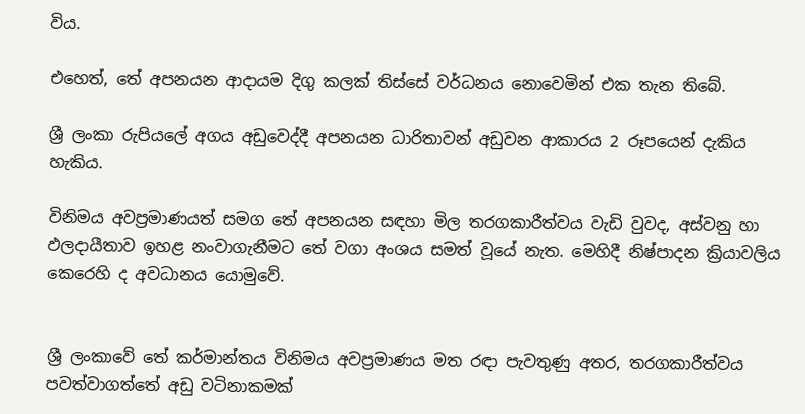විය.

එහෙත්, තේ අපනයන ආදායම දිගු කලක් තිස්සේ වර්ධනය නොවෙමින් එක තැන තිබේ.

ශ්‍රී ලංකා රුපියලේ අගය අඩුවෙද්දී අපනයන ධාරිතාවන් අඩුවන ආකාරය 2 රූපයෙන් දැකිය හැකිය.

විනිමය අවප්‍රමාණයත් සමග තේ අපනයන සඳහා මිල තරගකාරීත්වය වැඩි වුවද, අස්වනු හා ඵලදායීතාව ඉහළ නංවාගැනීමට තේ වගා අංශය සමත් වූයේ නැත. මෙහිදී නිෂ්පාදන ක්‍රියාවලිය කෙරෙහි ද අවධානය යොමුවේ.


ශ්‍රී ලංකාවේ තේ කර්මාන්තය විනිමය අවප්‍රමාණය මත රඳා පැවතුණු අතර, තරගකාරීත්වය පවත්වාගත්තේ අඩු වටිනාකමක්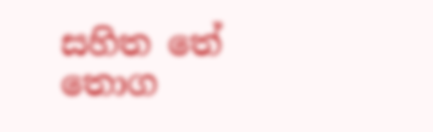සහිත තේ තොග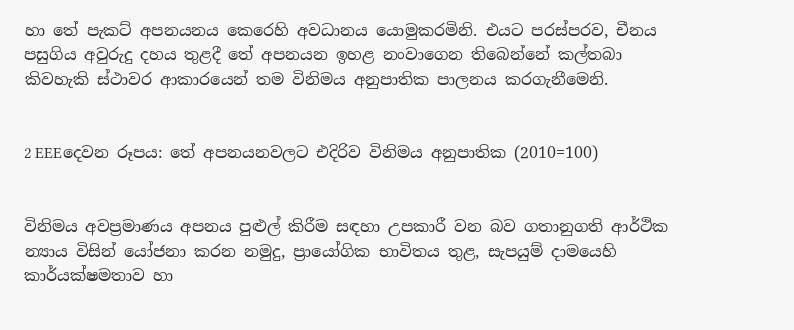හා තේ පැකට් අපනයනය කෙරෙහි අවධානය යොමුකරමිනි. එයට පරස්පරව, චීනය පසුගිය අවුරුදු දහය තුළදී තේ අපනයන ඉහළ නංවාගෙන තිබෙන්නේ කල්තබා කිවහැකි ස්ථාවර ආකාරයෙන් තම විනිමය අනුපාතික පාලනය කරගැනීමෙනි.


2 EEEදෙවන රූපය: තේ අපනයනවලට එදිරිව විනිමය අනුපාතික (2010=100)


විනිමය අවප්‍රමාණය අපනය පුළුල් කිරීම සඳහා උපකාරී වන බව ගතානුගති ආර්ථික න්‍යාය විසින් යෝජනා කරන නමුදු, ප්‍රායෝගික භාවිතය තුළ, සැපයුම් දාමයෙහි කාර්යක්ෂමතාව හා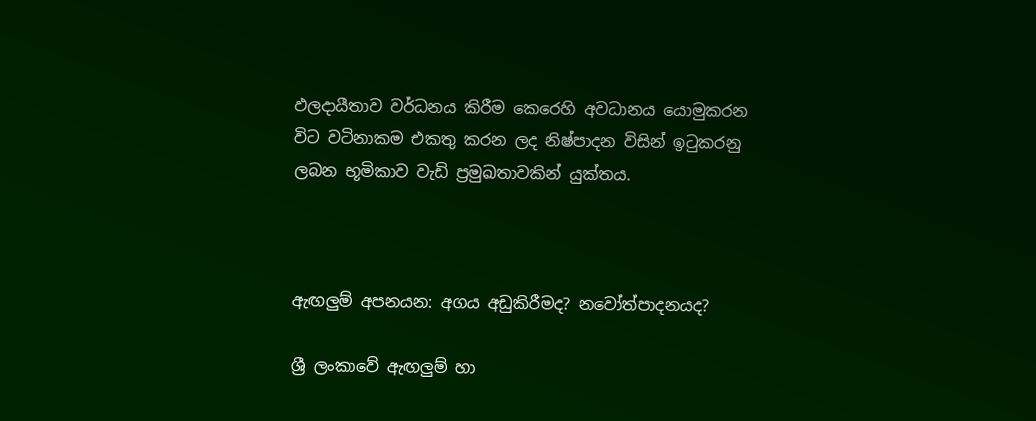ඵලදායීතාව වර්ධනය කිරීම කෙරෙහි අවධානය යොමුකරන විට වටිනාකම එකතු කරන ලද නිෂ්පාදන විසින් ඉටුකරනු ලබන භූමිකාව වැඩි ප්‍රමුඛතාවකින් යුක්තය.



ඇඟලුම් අපනයන: අගය අඩුකිරීමද? නවෝත්පාදනයද?

ශ්‍රී ලංකාවේ ඇඟලුම් හා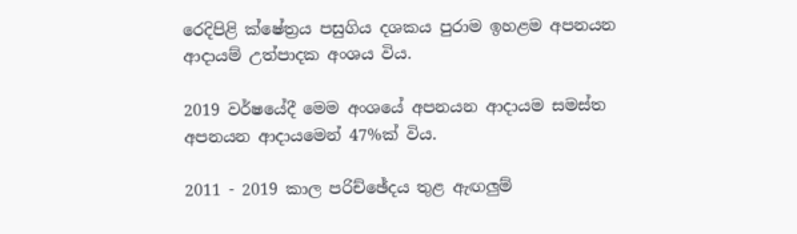රෙදිපිළි ක්ෂේත්‍රය පසුගිය දශකය පුරාම ඉහළම අපනයන ආදායම් උත්පාදක අංශය විය.

2019 වර්ෂයේදී මෙම අංශයේ අපනයන ආදායම සමස්ත අපනයන ආදායමෙන් 47%ක් විය.

2011 - 2019 කාල පරිච්ඡේදය තුළ ඇඟලුම්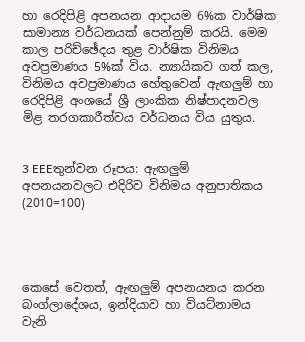හා රෙදිපිළි අපනයන ආදායම 6%ක වාර්ෂික සාමාන්‍ය වර්ධනයක් පෙන්නුම් කරයි. මෙම කාල පරිච්ඡේදය තුළ වාර්ෂික විනිමය අවප්‍රමාණය 5%ක් විය. න්‍යායිකව ගත් කල, විනිමය අවප්‍රමාණය හේතුවෙන් ඇඟලුම් හා රෙදිපිළි අංශයේ ශ්‍රී ලාංකික නිෂ්පාදනවල මිළ තරගකාරීත්වය වර්ධනය විය යුතුය.


3 EEEතුන්වන රූපය: ඇඟලුම් අපනයනවලට එදිරිව විනිමය අනුපාතිකය (2010=100)




කෙසේ වෙතත්, ඇඟලුම් අපනයනය කරන බංග්ලාදේශය, ඉන්දියාව හා වියට්නාමය වැනි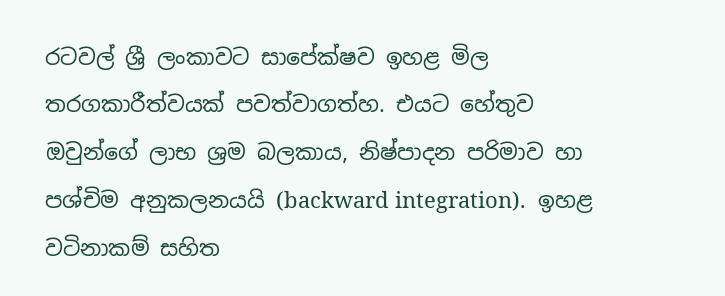රටවල් ශ්‍රී ලංකාවට සාපේක්ෂව ඉහළ මිල තරගකාරීත්වයක් පවත්වාගත්හ. එයට හේතුව ඔවුන්ගේ ලාභ ශ්‍රම බලකාය, නිෂ්පාදන පරිමාව හා පශ්චිම අනුකලනයයි (backward integration).  ඉහළ වටිනාකම් සහිත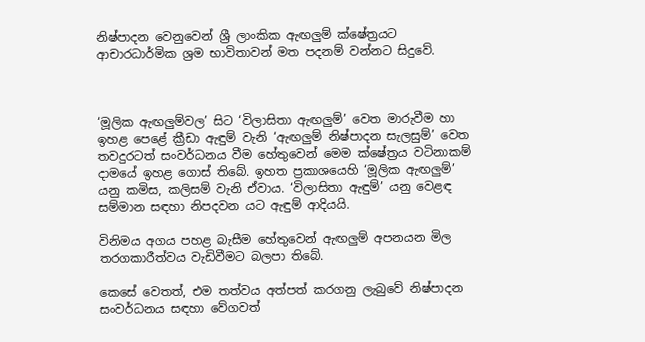නිෂ්පාදන වෙනුවෙන් ශ්‍රී ලාංකික ඇඟලුම් ක්ෂේත්‍රයට ආචාරධාර්මික ශ්‍රම භාවිතාවන් මත පදනම් වන්නට සිදුවේ.



‘මූලික ඇඟලුම්වල’ සිට ‘විලාසිතා ඇඟලුම්’ වෙත මාරුවීම හා ඉහළ පෙළේ ක්‍රීඩා ඇඳුම් වැනි ‘ඇඟලුම් නිෂ්පාදන සැලසුම්’ වෙත තවදුරටත් සංවර්ධනය වීම හේතුවෙන් මෙම ක්ෂේත්‍රය වටිනාකම් දාමයේ ඉහළ ගොස් තිබේ. ඉහත ප්‍රකාශයෙහි ‘මූලික ඇඟලුම්’ යනු කමිස, කලිසම් වැනි ඒවාය. ‘විලාසිතා ඇඳුම්’ යනු වෙළඳ සම්මාන සඳහා නිපදවන යට ඇඳුම් ආදියයි.

විනිමය අගය පහළ බැසීම හේතුවෙන් ඇඟලුම් අපනයන මිල තරගකාරීත්වය වැඩිවීමට බලපා තිබේ.

කෙසේ වෙතත්, එම තත්වය අත්පත් කරගනු ලැබුවේ නිෂ්පාදන සංවර්ධනය සඳහා වේගවත්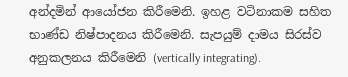අන්දමින් ආයෝජන කිරීමෙනි. ඉහළ වටිනාකම සහිත භාණ්ඩ නිෂ්පාදනය කිරීමෙනි. සැපයුම් දාමය සිරස්ව අනුකලනය කිරීමෙනි (vertically integrating).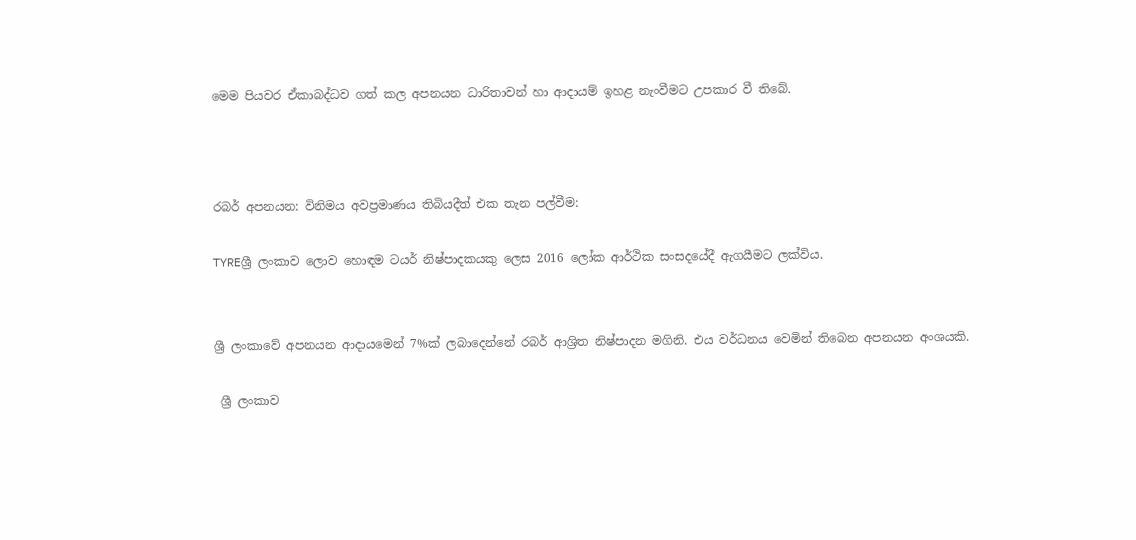මෙම පියවර ඒකාබද්ධව ගත් කල අපනයන ධාරිතාවන් හා ආදායම් ඉහළ නැංවීමට උපකාර වී තිබේ.



රබර් අපනයන: විනිමය අවප්‍රමාණය තිබියදීත් එක තැන පල්වීම:

TYREශ්‍රී ලංකාව ලොව හොඳම ටයර් නිෂ්පාදකයකු ලෙස 2016 ලෝක ආර්ථික සංසදයේදී ඇගයීමට ලක්විය.


ශ්‍රී ලංකාවේ අපනයන ආදායමෙන් 7%ක් ලබාදෙන්නේ රබර් ආශ්‍රිත නිෂ්පාදන මගිනි. එය වර්ධනය වෙමින් තිබෙන අපනයන අංශයකි.

 ශ්‍රී ලංකාව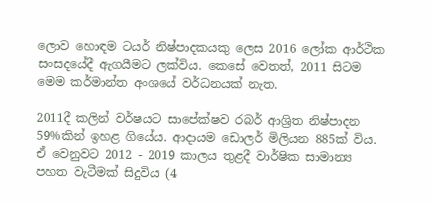ලොව හොඳම ටයර් නිෂ්පාදකයකු ලෙස 2016 ලෝක ආර්ථික සංසදයේදී ඇගයීමට ලක්විය. කෙසේ වෙතත්, 2011 සිටම මෙම කර්මාන්ත අංශයේ වර්ධනයක් නැත.

2011දී කලින් වර්ෂයට සාපේක්ෂව රබර් ආශ්‍රිත නිෂ්පාදන 59%කින් ඉහළ ගියේය. ආදායම ඩොලර් මිලියන 885ක් විය. ඒ වෙනුවට 2012 - 2019 කාලය තුළදී වාර්ෂික සාමාන්‍ය පහත වැටීමක් සිදුවිය (4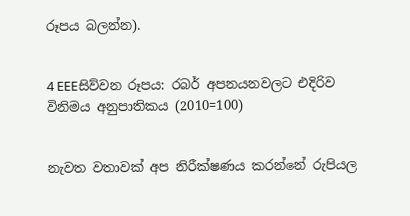රූපය බලන්න).


4 EEEසිව්වන රූපය: රබර් අපනයනවලට එදිරිව විනිමය අනුපාතිකය (2010=100)


නැවත වතාවක් අප නිරීක්ෂණය කරන්නේ රුපියල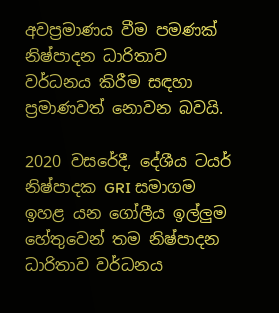අවප්‍රමාණය වීම පමණක් නිෂ්පාදන ධාරිතාව වර්ධනය කිරීම සඳහා ප්‍රමාණවත් නොවන බවයි.

2020 වසරේදී, දේශීය ටයර් නිෂ්පාදක GRI සමාගම ඉහළ යන ගෝලීය ඉල්ලුම හේතුවෙන් තම නිෂ්පාදන ධාරිතාව වර්ධනය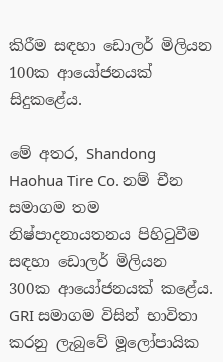කිරීම සඳහා ඩොලර් මිලියන 100ක ආයෝජනයක් සිදුකළේය.

මේ අතර, Shandong Haohua Tire Co. නම් චීන සමාගම තම නිෂ්පාදනායතනය පිහිටුවීම සඳහා ඩොලර් මිලියන 300ක ආයෝජනයක් කළේය. GRI සමාගම විසින් භාවිතා කරනු ලැබුවේ මූලෝපායික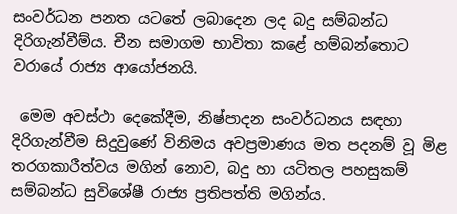සංවර්ධන පනත යටතේ ලබාදෙන ලද බදු සම්බන්ධ දිරිගැන්වීම්ය. චීන සමාගම භාවිතා කළේ හම්බන්තොට වරායේ රාජ්‍ය ආයෝජනයි.

 මෙම අවස්ථා දෙකේදීම, නිෂ්පාදන සංවර්ධනය සඳහා දිරිගැන්වීම සිදුවුණේ විනිමය අවප්‍රමාණය මත පදනම් වූ මිළ තරගකාරීත්වය මගින් නොව, බදු හා යටිතල පහසුකම් සම්බන්ධ සුවිශේෂී රාජ්‍ය ප්‍රතිපත්ති මගින්ය.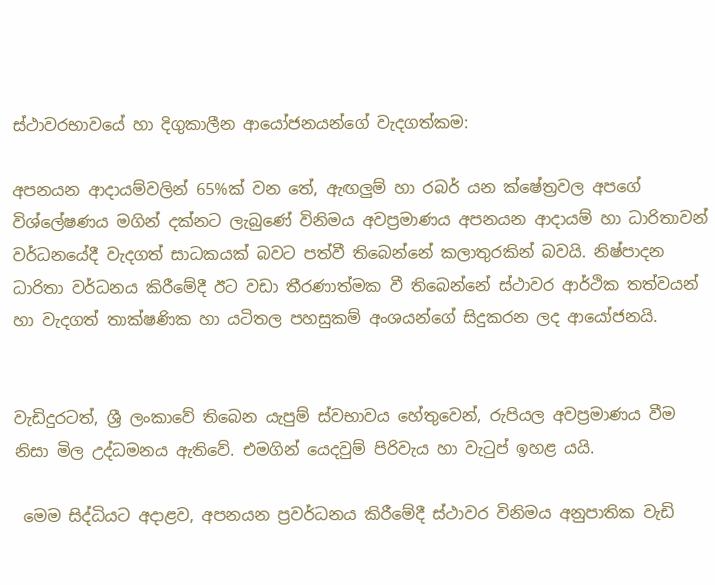ස්ථාවරභාවයේ හා දිගුකාලීන ආයෝජනයන්ගේ වැදගත්කම:

අපනයන ආදායම්වලින් 65%ක් වන තේ, ඇඟලුම් හා රබර් යන ක්ෂේත්‍රවල අපගේ විශ්ලේෂණය මගින් දක්නට ලැබුණේ විනිමය අවප්‍රමාණය අපනයන ආදායම් හා ධාරිතාවන් වර්ධනයේදී වැදගත් සාධකයක් බවට පත්වී තිබෙන්නේ කලාතුරකින් බවයි. නිෂ්පාදන ධාරිතා වර්ධනය කිරීමේදී ඊට වඩා තීරණාත්මක වී තිබෙන්නේ ස්ථාවර ආර්ථික තත්වයන් හා වැදගත් තාක්ෂණික හා යටිතල පහසුකම් අංශයන්ගේ සිදුකරන ලද ආයෝජනයි.


වැඩිදුරටත්, ශ්‍රී ලංකාවේ තිබෙන යැපුම් ස්වභාවය හේතුවෙන්, රුපියල අවප්‍රමාණය වීම නිසා මිල උද්ධමනය ඇතිවේ. එමගින් යෙදවුම් පිරිවැය හා වැටුප් ඉහළ යයි.

 මෙම සිද්ධියට අදාළව, අපනයන ප්‍රවර්ධනය කිරීමේදී ස්ථාවර විනිමය අනුපාතික වැඩි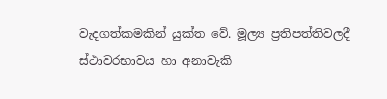වැදගත්කමකින් යුක්ත වේ. මූල්‍ය ප්‍රතිපත්තිවලදී ස්ථාවරභාවය හා අනාවැකි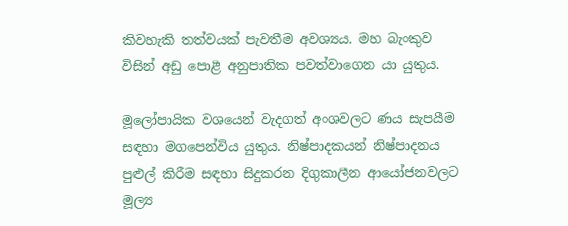කිවහැකි තත්වයක් පැවතීම අවශ්‍යය. මහ බැංකුව විසින් අඩු පොළී අනුපාතික පවත්වාගෙන යා යුතුය.

මූලෝපායික වශයෙන් වැදගත් අංශවලට ණය සැපයීම සඳහා මගපෙන්විය යුතුය. නිෂ්පාදකයන් නිෂ්පාදනය පුළුල් කිරීම සඳහා සිදුකරන දිගුකාලීන ආයෝජනවලට මූල්‍ය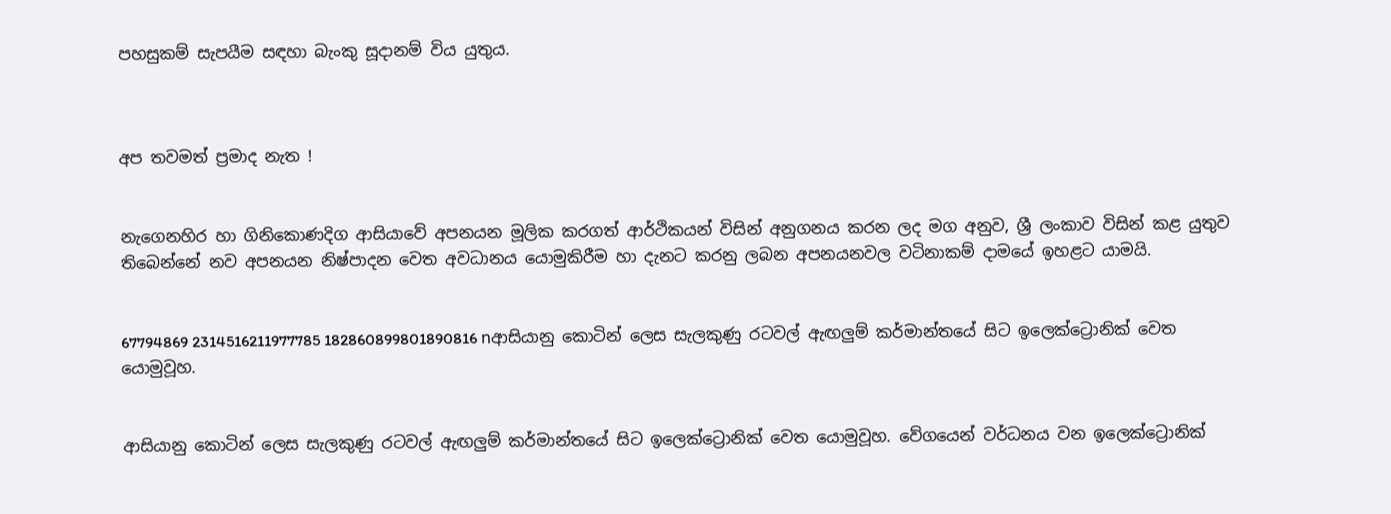පහසුකම් සැපයීම සඳහා බැංකු සූදානම් විය යුතුය.



අප තවමත් ප්‍රමාද නැත !


නැගෙනහිර හා ගිනිකොණදිග ආසියාවේ අපනයන මූලික කරගත් ආර්ථිකයන් විසින් අනුගනය කරන ලද මග අනුව, ශ්‍රී ලංකාව විසින් කළ යුතුව තිබෙන්නේ නව අපනයන නිෂ්පාදන වෙත අවධානය යොමුකිරීම හා දැනට කරනු ලබන අපනයනවල වටිනාකම් දාමයේ ඉහළට යාමයි.


67794869 2314516211977785 182860899801890816 nආසියානු කොටින් ලෙස සැලකුණු රටවල් ඇඟලුම් කර්මාන්තයේ සිට ඉලෙක්ට්‍රොනික් වෙත යොමුවූහ.


ආසියානු කොටින් ලෙස සැලකුණු රටවල් ඇඟලුම් කර්මාන්තයේ සිට ඉලෙක්ට්‍රොනික් වෙත යොමුවූහ. වේගයෙන් වර්ධනය වන ඉලෙක්ට්‍රොනික්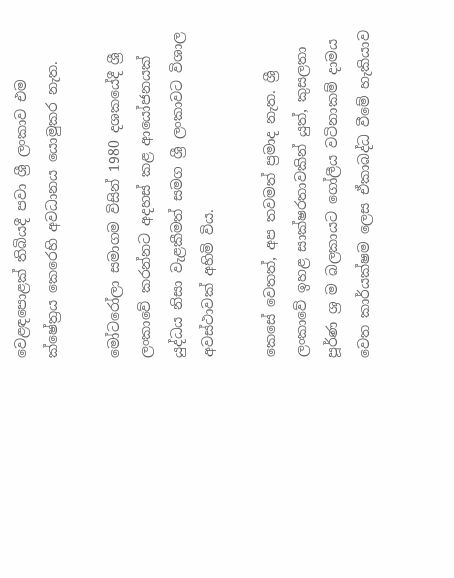වෙළඳපොළක් තිබියදී පවා ශ්‍රී ලංකාව එම ක්ෂේත්‍රය කෙරෙහි අවධානය යොමුකර නැත.

මෝටරෝලා සමාගම විසින් 1980 දශකයේදී ශ්‍රී ලංකාවේ කරන්නට අදහස් කළ ආයෝජනයක් යුද්ධය නිසා වැළකීමත් සමග ශ්‍රී ලංකාවට විශාල අවස්ථාවක් අහිමි විය.

කෙසේ වෙතත්, අප තවමත් ප්‍රමාද නැත. ශ්‍රී ලංකාවේ ඉහළ සාක්ෂරතාවකින් යුත්, කුසලතා පූර්ණ ශ්‍ර ම බලකායට ගෝලීය වටිනාකම් දාමය වෙත කාර්යක්ෂම ලෙස ඒකාබද්ධ වීමේ හැකියාව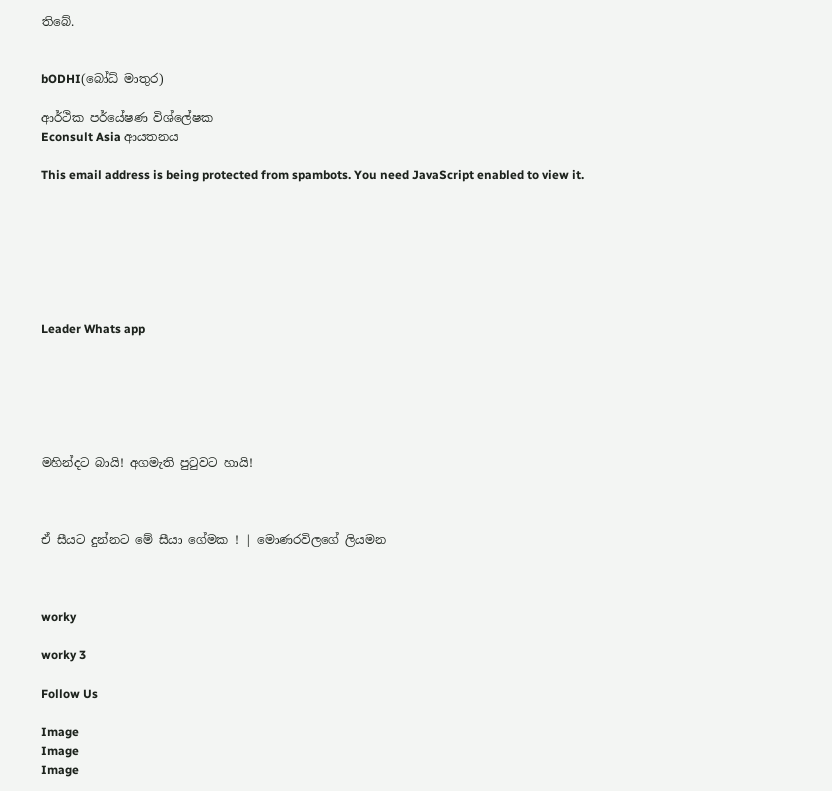තිබේ.


bODHI(බෝධ් මාතුර)

ආර්ථික පර්යේෂණ විශ්ලේෂක
Econsult Asia ආයතනය

This email address is being protected from spambots. You need JavaScript enabled to view it.







Leader Whats app






මහින්දට බායි! අගමැති පුටුවට හායි!



ඒ සීයට දුන්නට මේ සීයා ගේමක ! | මොණරවිලගේ ලියමන



worky

worky 3

Follow Us

Image
Image
Image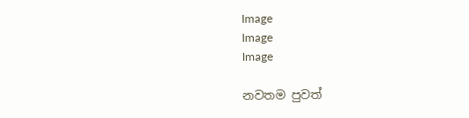Image
Image
Image

නවතම පුවත්